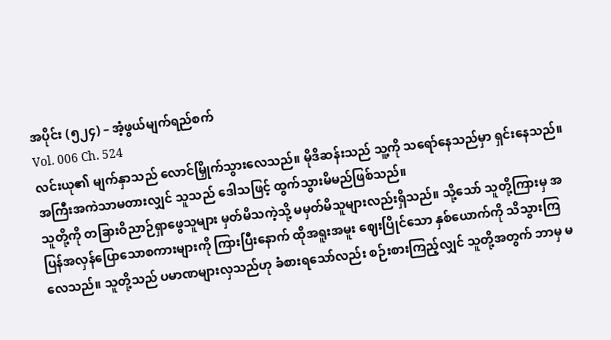အပိုင်း (၅၂၄) – အံ့ဖွယ်မျက်ရည်စက်
Vol. 006 Ch. 524
လင်းယု၏ မျက်နှာသည် လောင်မြှိုက်သွားလေသည်။ မိုဒိဆန်းသည် သူ့ကို သရော်နေသည်မှာ ရှင်းနေသည်။ အကြီးအကဲသာမတားလျှင် သူသည် ဒေါသဖြင့် ထွက်သွားမိမည်ဖြစ်သည်။
သူတို့ကို တခြားဝိညာဉ်ရှာဖွေသူများ မှတ်မိသကဲ့သို့ မမှတ်မိသူများလည်းရှိသည်။ သို့သော် သူတို့ကြားမှ အပြန်အလှန်ပြောသောစကားများကို ကြားပြီးနောက် ထိုအရူးအမူး ဈေးပြိုင်သော နှစ်ယောက်ကို သိသွားကြလေသည်။ သူတို့သည် ပမာဏများလှသည်ဟု ခံစားရသော်လည်း စဉ်းစားကြည့်လျှင် သူတို့အတွက် ဘာမှ မ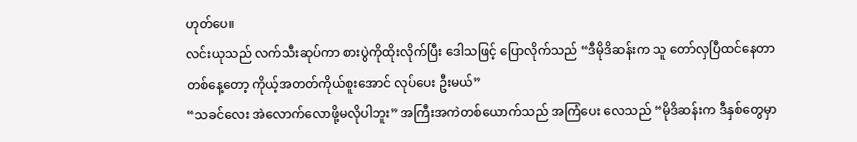ဟုတ်ပေ။
လင်းယုသည် လက်သီးဆုပ်ကာ စားပွဲကိုထိုးလိုက်ပြီး ဒေါသဖြင့် ပြောလိုက်သည် “ဒီမိုဒိဆန်းက သူ တော်လှပြီထင်နေတာ တစ်နေ့တော့ ကိုယ့်အတတ်ကိုယ်စူးအောင် လုပ်ပေး ဦးမယ်”
“သခင်လေး အဲလောက်လောဖို့မလိုပါဘူး” အကြီးအကဲတစ်ယောက်သည် အကြံပေး လေသည် “မိုဒိဆန်းက ဒီနှစ်တွေမှာ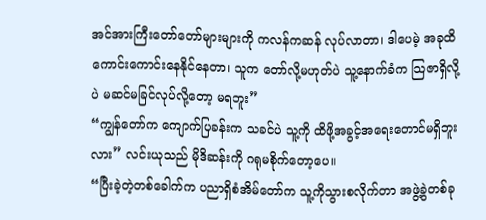အင်အားကြီးတော်တော်များများကို ကလန်ကဆန် လုပ်လာတာ၊ ဒါပေမဲ့ အခုထိ ကောင်းကောင်းနေနိုင်နေတာ၊ သူက တော်လို့မဟုတ်ပဲ သူ့နောက်ခံက သြဇာရှိလို့ပဲ မဆင်မခြင်လုပ်လို့တော့ မရဘူး”
“ကျွန်တော်က ကျောက်ပြခန်းက သခင်ပဲ သူ့ကို ထိဖို့အခွင့်အရေးတောင်မရှိဘူးလား” လင်းယုသည် မိုဒိဆန်းကို ဂရုမစိုက်တော့ပေ။
“ပြီးခဲ့တဲ့တစ်ခေါက်က ပညာရှိစံအိမ်တော်က သူ့ကိုသွားစလိုက်တာ အဖွဲ့ခွဲတစ်ခု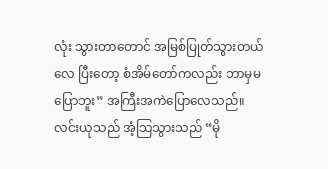လုံး သွားတာတောင် အမြစ်ပြုတ်သွားတယ်လေ ပြီးတော့ စံအိမ်တော်ကလည်း ဘာမှမပြောဘူး” အကြီးအကဲပြောလေသည်။
လင်းယုသည် အံ့သြသွားသည် “မို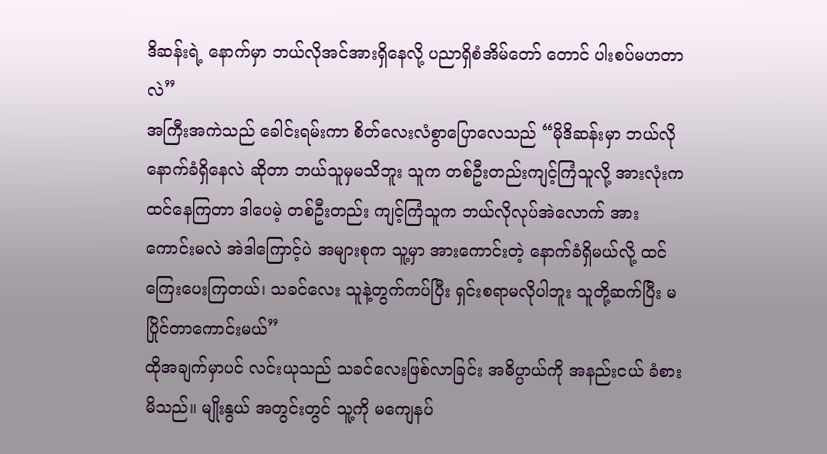ဒိဆန်းရဲ့ နောက်မှာ ဘယ်လိုအင်အားရှိနေလို့ ပညာရှိစံအိမ်တော် တောင် ပါးစပ်မဟတာလဲ”
အကြီးအကဲသည် ခေါင်းရမ်းကာ စိတ်လေးလံစွာပြောလေသည် “မိုဒိဆန်းမှာ ဘယ်လိုနောက်ခံရှိနေလဲ ဆိုတာ ဘယ်သူမှမသိဘူး သူက တစ်ဦးတည်းကျင့်ကြံသူလို့ အားလုံးက ထင်နေကြတာ ဒါပေမဲ့ တစ်ဦးတည်း ကျင့်ကြံသူက ဘယ်လိုလုပ်အဲလောက် အားကောင်းမလဲ အဲဒါကြောင့်ပဲ အများစုက သူ့မှာ အားကောင်းတဲ့ နောက်ခံရှိမယ်လို့ ထင်ကြေးပေးကြတယ်၊ သခင်လေး သူနဲ့တွက်ကပ်ပြီး ရှင်းစရာမလိုပါဘူး သူတို့ဆက်ပြီး မပြိုင်တာကောင်းမယ်”
ထိုအချက်မှာပင် လင်းယုသည် သခင်လေးဖြစ်လာခြင်း အဓိပ္ပာယ်ကို အနည်းငယ် ခံစားမိသည်။ မျိုးနွယ် အတွင်းတွင် သူ့ကို မကျေနပ်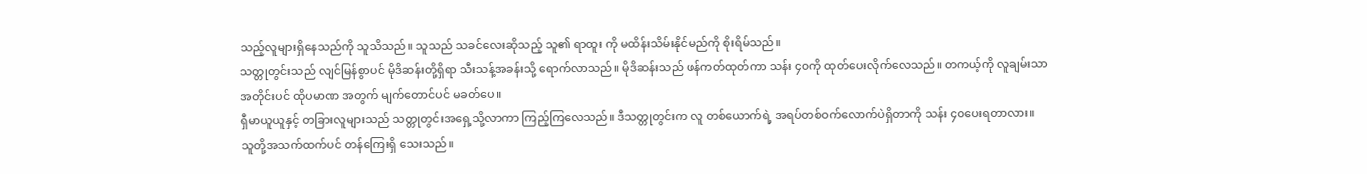သည့်လူများရှိနေသည်ကို သူသိသည်။ သူသည် သခင်လေးဆိုသည့် သူ၏ ရာထူး ကို မထိန်းသိမ်းနိုင်မည်ကို စိုးရိမ်သည်။
သတ္တုတွင်းသည် လျင်မြန်စွာပင် မိုဒိဆန်းတို့ရှိရာ သီးသန့်အခန်းသို့ ရောက်လာသည်။ မိုဒိဆန်းသည် ဖန်ကတ်ထုတ်ကာ သန်း ၄၀ကို ထုတ်ပေးလိုက်လေသည်။ တကယ့်ကို လူချမ်းသာအတိုင်းပင် ထိုပမာဏ အတွက် မျက်တောင်ပင် မခတ်ပေ။
ရှီမာယူယူနှင့် တခြားလူများသည် သတ္တုတွင်းအရှေ့သို့လာကာ ကြည့်ကြလေသည်။ ဒီသတ္တုတွင်းက လူ တစ်ယောက်ရဲ့ အရပ်တစ်ဝက်လောက်ပဲရှိတာကို သန်း ၄၀ပေးရတာလား။ သူတို့အသက်ထက်ပင် တန်ကြေးရှိ သေးသည်။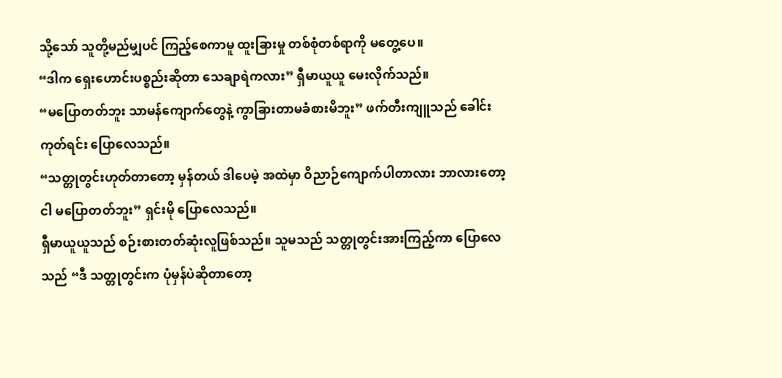သို့သော် သူတို့မည်မျှပင် ကြည့်စေကာမူ ထူးခြားမှု တစ်စုံတစ်ရာကို မတွေ့ပေ။
“ဒါက ရှေးဟောင်းပစ္စည်းဆိုတာ သေချာရဲကလား” ရှီမာယူယူ မေးလိုက်သည်။
“မပြောတတ်ဘူး သာမန်ကျောက်တွေနဲ့ ကွာခြားတာမခံစားမိဘူး” ဖက်တီးကျူသည် ခေါင်းကုတ်ရင်း ပြောလေသည်။
“သတ္တုတွင်းဟုတ်တာတော့ မှန်တယ် ဒါပေမဲ့ အထဲမှာ ဝိညာဉ်ကျောက်ပါတာလား ဘာလားတော့ ငါ မပြောတတ်ဘူး” ရှင်းမို ပြောလေသည်။
ရှီမာယူယူသည် စဉ်းစားတတ်ဆုံးလူဖြစ်သည်။ သူမသည် သတ္တုတွင်းအားကြည့်ကာ ပြောလေသည် “ဒီ သတ္တုတွင်းက ပုံမှန်ပဲဆိုတာတော့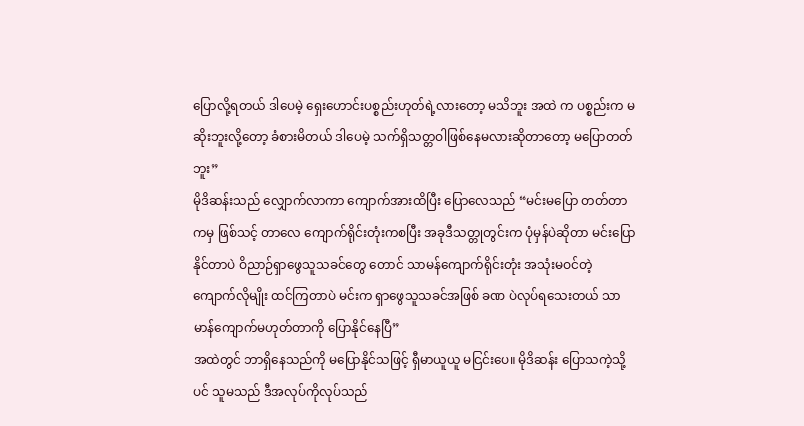ပြောလို့ရတယ် ဒါပေမဲ့ ရှေးဟောင်းပစ္စည်းဟုတ်ရဲ့လားတော့ မသိဘူး အထဲ က ပစ္စည်းက မဆိုးဘူးလို့တော့ ခံစားမိတယ် ဒါပေမဲ့ သက်ရှိသတ္တဝါဖြစ်နေမလားဆိုတာတော့ မပြောတတ်ဘူး”
မိုဒိဆန်းသည် လျှောက်လာကာ ကျောက်အားထိပြီး ပြောလေသည် “မင်းမပြော တတ်တာကမှ ဖြစ်သင့် တာလေ ကျောက်ရိုင်းတုံးကစပြီး အခုဒီသတ္တုတွင်းက ပုံမှန်ပဲဆိုတာ မင်းပြောနိုင်တာပဲ ဝိညာဉ်ရှာဖွေသူသခင်တွေ တောင် သာမန်ကျောက်ရိုင်းတုံး အသုံးမဝင်တဲ့ ကျောက်လိုမျိုး ထင်ကြတာပဲ မင်းက ရှာဖွေသူသခင်အဖြစ် ခဏ ပဲလုပ်ရသေးတယ် သာမာန်ကျောက်မဟုတ်တာကို ပြောနိုင်နေပြီ”
အထဲတွင် ဘာရှိနေသည်ကို မပြောနိုင်သဖြင့် ရှီမာယူယူ မငြင်းပေ။ မိုဒိဆန်း ပြောသကဲ့သို့ပင် သူမသည် ဒီအလုပ်ကိုလုပ်သည်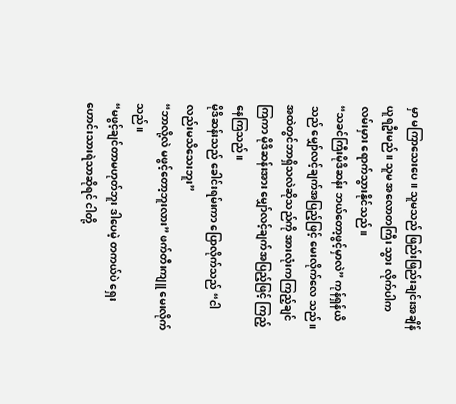မှာ မကြာသေးပေ။ သူမသည် ဖြည်းဖြည်းချင်းအချိန်ယူရဦးမည်။ သူမ အလောတကြီး သွား လိုက်ပါက လမ်းမှား ရောက်သွားနိုင်သည်။
“သခင်ကြီးမိုဒိဆန်း ဘယ်တော့ဖွင့်မှာလဲ” ကုန်ရှန်ယိသည် မျှော်လင့်ချက်အပြည့်ဖြင့် မေးလိုက်လေ သည်။
အထဲတွင်ဘာရှိသလဲဆိုသည်ကို အားလုံးကကြည့်ချင်ကြကာ မိုဒိဆန်းအား မျှော်လင့်ချက်အပြည့်ဖြင့် ကြည့်နေကြသည်။
မိုဒိဆန်းသည် ခေါင်းရမ်းကာ ပြောလိုက်သည် “ငါလည်းမသိသေးဘူး”
“ဘာလို့လဲ မဖွင့်တော့ဘူးလား” ဖက်တီးကျူ မေးလိုက်သည်။
“မဖွင့်ချင်တာမဟုတ်ဘူး ဒါပေမဲ့ တကယ်ပဲ ရှေးဟောင်းသားရဲသာဆိုရင် ငါတို့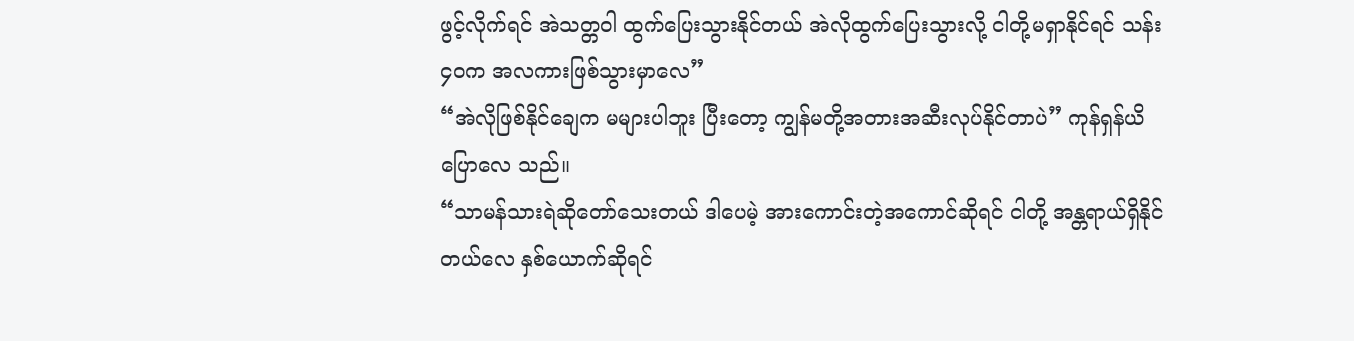ဖွင့်လိုက်ရင် အဲသတ္တဝါ ထွက်ပြေးသွားနိုင်တယ် အဲလိုထွက်ပြေးသွားလို့ ငါတို့မရှာနိုင်ရင် သန်း၄၀က အလကားဖြစ်သွားမှာလေ”
“အဲလိုဖြစ်နိုင်ချေက မများပါဘူး ပြီးတော့ ကျွန်မတို့အတားအဆီးလုပ်နိုင်တာပဲ” ကုန်ရှန်ယိ ပြောလေ သည်။
“သာမန်သားရဲဆိုတော်သေးတယ် ဒါပေမဲ့ အားကောင်းတဲ့အကောင်ဆိုရင် ငါတို့ အန္တရာယ်ရှိနိုင်တယ်လေ နှစ်ယောက်ဆိုရင်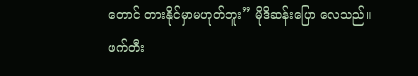တောင် တားနိုင်မှာမဟုတ်ဘူး” မိုဒိဆန်းပြော လေသည်။
ဖက်တီး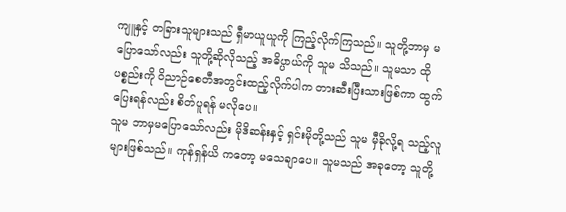ကျူနှင့် တခြားသူများသည် ရှီမာယူယူကို ကြည့်လိုက်ကြသည်။ သူတို့ဘာမှ မပြောသော်လည်း သူတို့ဆိုလိုသည့် အဓိပ္ပာယ်ကို သူမ သိသည်။ သူမသာ ထိုပစ္စည်းကို ဝိညာဉ်စေတီအတွင်းထည့်လိုက်ပါက တားဆီးပြီးသားဖြစ်ကာ ထွက်ပြေးရန်လည်း စိတ်ပူရန် မလိုပေ။
သူမ ဘာမှမပြောသော်လည်း မိုဒိဆန်းနှင့် ရှင်းမိုတို့သည် သူမ မှီခိုလို့ရ သည့်လူများဖြစ်သည်။ ကုန်ရှန်ယိ ကတော့ မသေချာပေ။ သူမသည် အခုတော့ သူတို့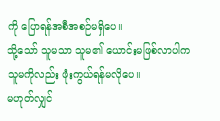ကို ပြောရန်အစီအစဉ်မရှိပေ။
သို့သော် သူမသာ သူမ၏ ယောင်းမဖြစ်လာပါက သူမကိုလည်း ဖုံးကွယ်ရန်မလိုပေ။
မဟုတ်လျှင်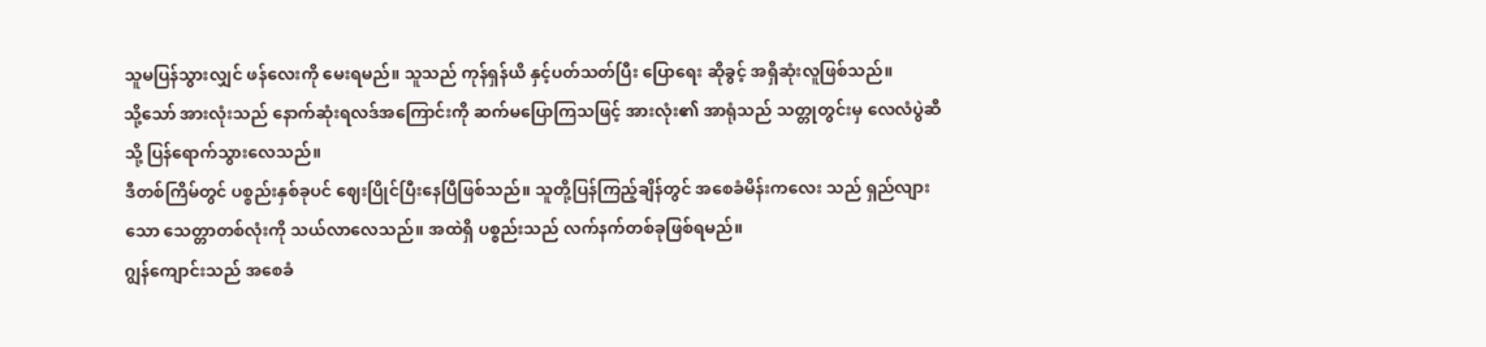သူမပြန်သွားလျှင် ဖန်လေးကို မေးရမည်။ သူသည် ကုန်ရှန်ယိ နှင့်ပတ်သတ်ပြီး ပြောရေး ဆိုခွင့် အရှိဆုံးလူဖြစ်သည်။
သို့သော် အားလုံးသည် နောက်ဆုံးရလဒ်အကြောင်းကို ဆက်မပြောကြသဖြင့် အားလုံး၏ အာရုံသည် သတ္တုတွင်းမှ လေလံပွဲဆီသို့ ပြန်ရောက်သွားလေသည်။
ဒီတစ်ကြိမ်တွင် ပစ္စည်းနှစ်ခုပင် ဈေးပြိုင်ပြီးနေပြီဖြစ်သည်။ သူတို့ပြန်ကြည့်ချိန်တွင် အစေခံမိန်းကလေး သည် ရှည်လျားသော သေတ္တာတစ်လုံးကို သယ်လာလေသည်။ အထဲရှိ ပစ္စည်းသည် လက်နက်တစ်ခုဖြစ်ရမည်။
ဂျွန်ကျောင်းသည် အစေခံ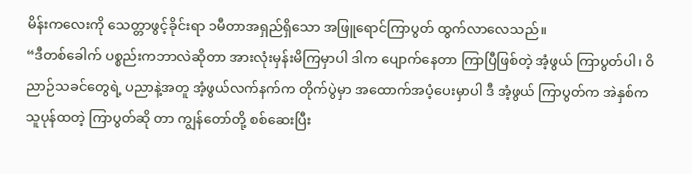မိန်းကလေးကို သေတ္တာဖွင့်ခိုင်းရာ ၁မီတာအရှည်ရှိသော အဖြူရောင်ကြာပွတ် ထွက်လာလေသည်။
“ဒီတစ်ခေါက် ပစ္စည်းကဘာလဲဆိုတာ အားလုံးမှန်းမိကြမှာပါ ဒါက ပျောက်နေတာ ကြာပြီဖြစ်တဲ့ အံ့ဖွယ် ကြာပွတ်ပါ၊ ဝိညာဉ်သခင်တွေရဲ့ ပညာနဲ့အတူ အံ့ဖွယ်လက်နက်က တိုက်ပွဲမှာ အထောက်အပံ့ပေးမှာပါ ဒီ အံ့ဖွယ် ကြာပွတ်က အဲနှစ်က သူပုန်ထတဲ့ ကြာပွတ်ဆို တာ ကျွန်တော်တို့ စစ်ဆေးပြီး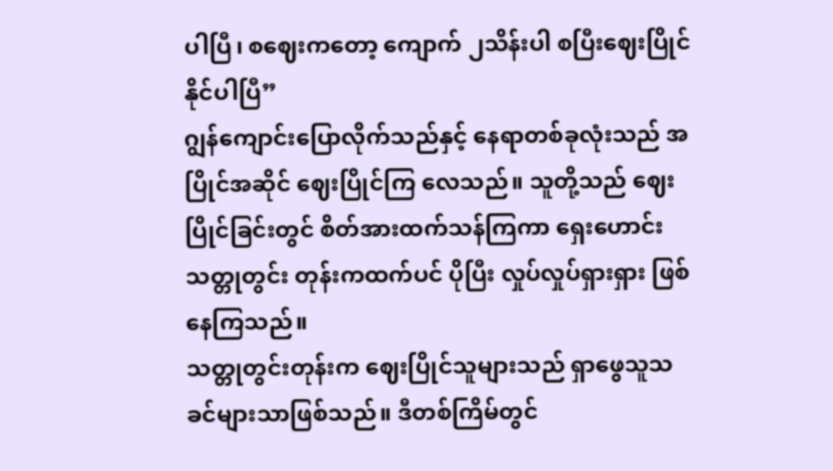ပါပြီ၊ စဈေးကတော့ ကျောက် ၂သိန်းပါ စပြီးဈေးပြိုင်နိုင်ပါပြီ”
ဂျွန်ကျောင်းပြောလိုက်သည်နှင့် နေရာတစ်ခုလုံးသည် အပြိုင်အဆိုင် ဈေးပြိုင်ကြ လေသည်။ သူတို့သည် ဈေးပြိုင်ခြင်းတွင် စိတ်အားထက်သန်ကြကာ ရှေးဟောင်း သတ္တုတွင်း တုန်းကထက်ပင် ပိုပြီး လှုပ်လှုပ်ရှားရှား ဖြစ်နေကြသည်။
သတ္တုတွင်းတုန်းက ဈေးပြိုင်သူများသည် ရှာဖွေသူသခင်များသာဖြစ်သည်။ ဒီတစ်ကြိမ်တွင်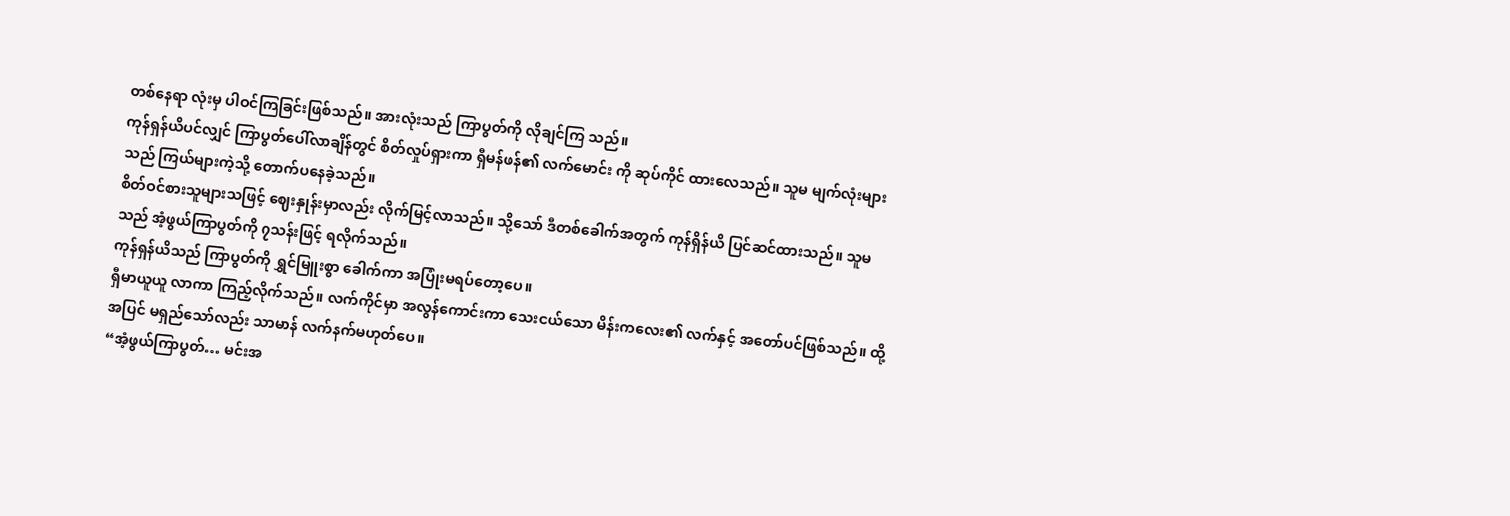တစ်နေရာ လုံးမှ ပါဝင်ကြခြင်းဖြစ်သည်။ အားလုံးသည် ကြာပွတ်ကို လိုချင်ကြ သည်။
ကုန်ရှန်ယိပင်လျှင် ကြာပွတ်ပေါ်လာချိန်တွင် စိတ်လှုပ်ရှားကာ ရှီမန်ဖန်၏ လက်မောင်း ကို ဆုပ်ကိုင် ထားလေသည်။ သူမ မျက်လုံးများသည် ကြယ်များကဲ့သို့ တောက်ပနေခဲ့သည်။
စိတ်ဝင်စားသူများသဖြင့် ဈေးနှုန်းမှာလည်း လိုက်မြင့်လာသည်။ သို့သော် ဒီတစ်ခေါက်အတွက် ကုန်ရှိန်ယိ ပြင်ဆင်ထားသည်။ သူမသည် အံ့ဖွယ်ကြာပွတ်ကို ၇သန်းဖြင့် ရလိုက်သည်။
ကုန်ရှန်ယိသည် ကြာပွတ်ကို ရွှင်မြူးစွာ ခေါက်ကာ အပြုံးမရပ်တော့ပေ။
ရှီမာယူယူ လာကာ ကြည့်လိုက်သည်။ လက်ကိုင်မှာ အလွန်ကောင်းကာ သေးငယ်သော မိန်းကလေး၏ လက်နှင့် အတော်ပင်ဖြစ်သည်။ ထို့အပြင် မရှည်သော်လည်း သာမာန် လက်နက်မဟုတ်ပေ။
“အံ့ဖွယ်ကြာပွတ်… မင်းအ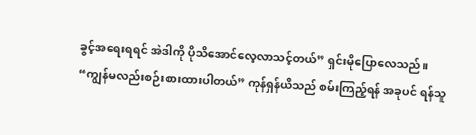ခွင့်အရေးရရင် အဲဒါကို ပိုသိအောင်လေ့လာသင့်တယ်” ရှင်းမိုပြောလေသည်။
“ကျွန်မလည်းစဉ်းစားထားပါတယ်” ကုန်ရှန်ယိသည် စမ်းကြည့်ရန် အခုပင် ရန်သူ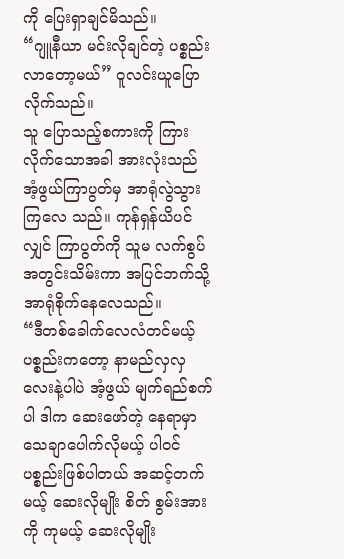ကို ပြေးရှာချင်မိသည်။
“ဂျူနီယာ မင်းလိုချင်တဲ့ ပစ္စည်းလာတော့မယ်” ဝူလင်းယူပြောလိုက်သည်။
သူ ပြောသည့်စကားကို ကြားလိုက်သောအခါ အားလုံးသည် အံ့ဖွယ်ကြာပွတ်မှ အာရုံလွဲသွားကြလေ သည်။ ကုန်ရှန်ယိပင်လျှင် ကြာပွတ်ကို သူမ လက်စွပ်အတွင်းသိမ်းကာ အပြင်ဘက်သို့ အာရုံစိုက်နေလေသည်။
“ဒီတစ်ခေါက်လေလံတင်မယ့် ပစ္စည်းကတော့ နာမည်လှလှလေးနဲ့ပါပဲ အံ့ဖွယ် မျက်ရည်စက်ပါ ဒါက ဆေးဖော်တဲ့ နေရာမှာ သေချာပေါက်လိုမယ့် ပါဝင်ပစ္စည်းဖြစ်ပါတယ် အဆင့်တက်မယ့် ဆေးလိုမျိုး စိတ် စွမ်းအားကို ကုမယ့် ဆေးလိုမျိုး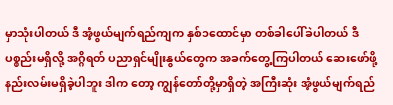မှာသုံးပါတယ် ဒီ အံ့ဖွယ်မျက်ရည်ကျက နှစ်၁ထောင်မှာ တစ်ခါပေါ်ခဲပါတယ် ဒီ ပစ္စည်းမရှိလို့ အဂ္ဂိရတ် ပညာရှင်မျိုးနွယ်တွေက အခက်တွေ့ကြပါတယ် ဆေးဖော်ဖို့ နည်းလမ်းမရှိခဲ့ပါဘူး ဒါက တော့ ကျွန်တော်တို့မှာရှိတဲ့ အကြီးဆုံး အံ့ဖွယ်မျက်ရည်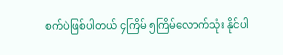စက်ပဲဖြစ်ပါတယ် ၄ကြိမ် ၅ကြိမ်လောက်သုံး နိုင်ပါ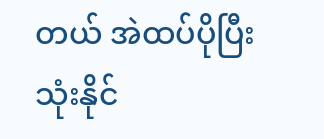တယ် အဲထပ်ပိုပြီး သုံးနိုင်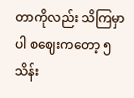တာကိုလည်း သိကြမှာပါ စဈေးကတော့ ၅သိန်း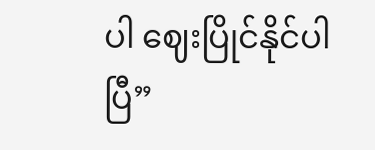ပါ ဈေးပြိုင်နိုင်ပါပြီ”